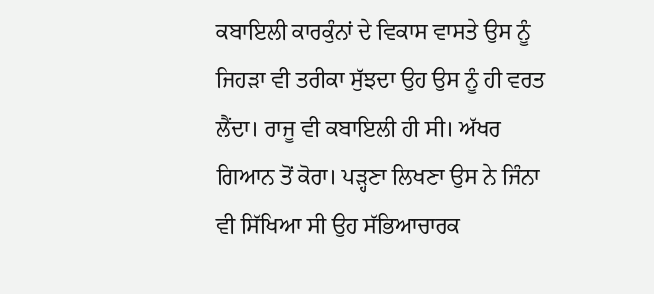ਕਬਾਇਲੀ ਕਾਰਕੁੰਨਾਂ ਦੇ ਵਿਕਾਸ ਵਾਸਤੇ ਉਸ ਨੂੰ ਜਿਹੜਾ ਵੀ ਤਰੀਕਾ ਸੁੱਝਦਾ ਉਹ ਉਸ ਨੂੰ ਹੀ ਵਰਤ ਲੈਂਦਾ। ਰਾਜੂ ਵੀ ਕਬਾਇਲੀ ਹੀ ਸੀ। ਅੱਖਰ ਗਿਆਨ ਤੋਂ ਕੋਰਾ। ਪੜ੍ਹਣਾ ਲਿਖਣਾ ਉਸ ਨੇ ਜਿੰਨਾ ਵੀ ਸਿੱਖਿਆ ਸੀ ਉਹ ਸੱਭਿਆਚਾਰਕ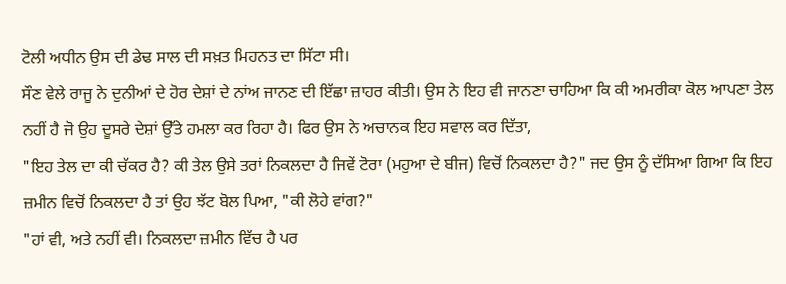ਟੋਲੀ ਅਧੀਨ ਉਸ ਦੀ ਡੇਢ ਸਾਲ ਦੀ ਸਖ਼ਤ ਮਿਹਨਤ ਦਾ ਸਿੱਟਾ ਸੀ।
ਸੌਣ ਵੇਲੇ ਰਾਜੂ ਨੇ ਦੁਨੀਆਂ ਦੇ ਹੋਰ ਦੇਸ਼ਾਂ ਦੇ ਨਾਂਅ ਜਾਨਣ ਦੀ ਇੱਛਾ ਜ਼ਾਹਰ ਕੀਤੀ। ਉਸ ਨੇ ਇਹ ਵੀ ਜਾਨਣਾ ਚਾਹਿਆ ਕਿ ਕੀ ਅਮਰੀਕਾ ਕੋਲ ਆਪਣਾ ਤੇਲ ਨਹੀਂ ਹੈ ਜੋ ਉਹ ਦੂਸਰੇ ਦੇਸ਼ਾਂ ਉੱਤੇ ਹਮਲਾ ਕਰ ਰਿਹਾ ਹੈ। ਫਿਰ ਉਸ ਨੇ ਅਚਾਨਕ ਇਹ ਸਵਾਲ ਕਰ ਦਿੱਤਾ,
"ਇਹ ਤੇਲ ਦਾ ਕੀ ਚੱਕਰ ਹੈ? ਕੀ ਤੇਲ ਉਸੇ ਤਰਾਂ ਨਿਕਲਦਾ ਹੈ ਜਿਵੇਂ ਟੋਰਾ (ਮਹੁਆ ਦੇ ਬੀਜ) ਵਿਚੋਂ ਨਿਕਲਦਾ ਹੈ?" ਜਦ ਉਸ ਨੂੰ ਦੱਸਿਆ ਗਿਆ ਕਿ ਇਹ ਜ਼ਮੀਨ ਵਿਚੋਂ ਨਿਕਲਦਾ ਹੈ ਤਾਂ ਉਹ ਝੱਟ ਬੋਲ ਪਿਆ, "ਕੀ ਲੋਹੇ ਵਾਂਗ?"
"ਹਾਂ ਵੀ, ਅਤੇ ਨਹੀਂ ਵੀ। ਨਿਕਲਦਾ ਜ਼ਮੀਨ ਵਿੱਚ ਹੈ ਪਰ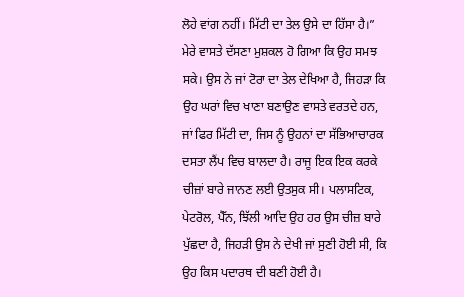ਲੋਹੇ ਵਾਂਗ ਨਹੀਂ। ਮਿੱਟੀ ਦਾ ਤੇਲ ਉਸੇ ਦਾ ਹਿੱਸਾ ਹੈ।”
ਮੇਰੇ ਵਾਸਤੇ ਦੱਸਣਾ ਮੁਸ਼ਕਲ ਹੋ ਗਿਆ ਕਿ ਉਹ ਸਮਝ ਸਕੇ। ਉਸ ਨੇ ਜਾਂ ਟੋਰਾ ਦਾ ਤੇਲ ਦੇਖਿਆ ਹੈ, ਜਿਹੜਾ ਕਿ ਉਹ ਘਰਾਂ ਵਿਚ ਖਾਣਾ ਬਣਾਉਣ ਵਾਸਤੇ ਵਰਤਦੇ ਹਨ, ਜਾਂ ਫਿਰ ਮਿੱਟੀ ਦਾ, ਜਿਸ ਨੂੰ ਉਹਨਾਂ ਦਾ ਸੱਭਿਆਚਾਰਕ ਦਸਤਾ ਲੈਂਪ ਵਿਚ ਬਾਲਦਾ ਹੈ। ਰਾਜੂ ਇਕ ਇਕ ਕਰਕੇ ਚੀਜ਼ਾਂ ਬਾਰੇ ਜਾਨਣ ਲਈ ਉਤਸੁਕ ਸੀ। ਪਲਾਸਟਿਕ, ਪੇਟਰੋਲ, ਪੈੱਨ, ਝਿੱਲੀ ਆਦਿ ਉਹ ਹਰ ਉਸ ਚੀਜ਼ ਬਾਰੇ ਪੁੱਛਦਾ ਹੈ, ਜਿਹੜੀ ਉਸ ਨੇ ਦੇਖੀ ਜਾਂ ਸੁਣੀ ਹੋਈ ਸੀ, ਕਿ ਉਹ ਕਿਸ ਪਦਾਰਥ ਦੀ ਬਣੀ ਹੋਈ ਹੈ।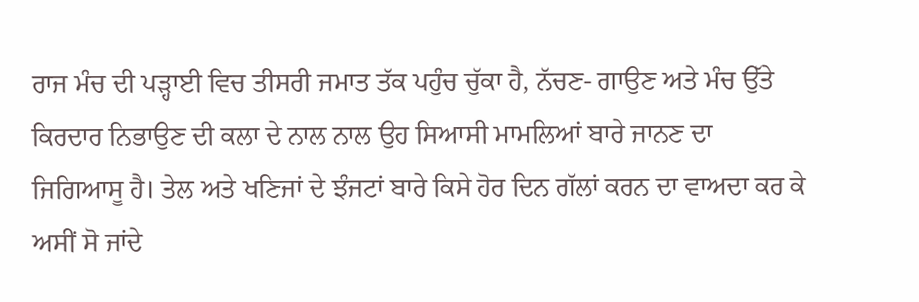ਰਾਜ ਮੰਚ ਦੀ ਪੜ੍ਹਾਈ ਵਿਚ ਤੀਸਰੀ ਜਮਾਤ ਤੱਕ ਪਹੁੰਚ ਚੁੱਕਾ ਹੈ, ਨੱਚਣ- ਗਾਉਣ ਅਤੇ ਮੰਚ ਉੱਤੇ ਕਿਰਦਾਰ ਨਿਭਾਉਣ ਦੀ ਕਲਾ ਦੇ ਨਾਲ ਨਾਲ ਉਹ ਸਿਆਸੀ ਮਾਮਲਿਆਂ ਬਾਰੇ ਜਾਨਣ ਦਾ ਜਿਗਿਆਸੂ ਹੈ। ਤੇਲ ਅਤੇ ਖਣਿਜਾਂ ਦੇ ਝੰਜਟਾਂ ਬਾਰੇ ਕਿਸੇ ਹੋਰ ਦਿਨ ਗੱਲਾਂ ਕਰਨ ਦਾ ਵਾਅਦਾ ਕਰ ਕੇ ਅਸੀਂ ਸੋ ਜਾਂਦੇ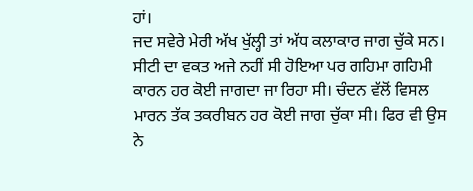ਹਾਂ।
ਜਦ ਸਵੇਰੇ ਮੇਰੀ ਅੱਖ ਖੁੱਲ੍ਹੀ ਤਾਂ ਅੱਧ ਕਲਾਕਾਰ ਜਾਗ ਚੁੱਕੇ ਸਨ। ਸੀਟੀ ਦਾ ਵਕਤ ਅਜੇ ਨਹੀਂ ਸੀ ਹੋਇਆ ਪਰ ਗਹਿਮਾ ਗਹਿਮੀ ਕਾਰਨ ਹਰ ਕੋਈ ਜਾਗਦਾ ਜਾ ਰਿਹਾ ਸੀ। ਚੰਦਨ ਵੱਲੋਂ ਵਿਸਲ ਮਾਰਨ ਤੱਕ ਤਕਰੀਬਨ ਹਰ ਕੋਈ ਜਾਗ ਚੁੱਕਾ ਸੀ। ਫਿਰ ਵੀ ਉਸ ਨੇ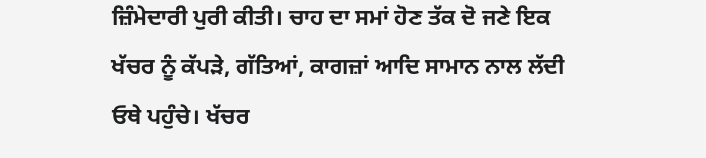ਜ਼ਿੰਮੇਦਾਰੀ ਪੁਰੀ ਕੀਤੀ। ਚਾਹ ਦਾ ਸਮਾਂ ਹੋਣ ਤੱਕ ਦੋ ਜਣੇ ਇਕ ਖੱਚਰ ਨੂੰ ਕੱਪੜੇ, ਗੱਤਿਆਂ, ਕਾਗਜ਼ਾਂ ਆਦਿ ਸਾਮਾਨ ਨਾਲ ਲੱਦੀ ਓਥੇ ਪਹੁੰਚੇ। ਖੱਚਰ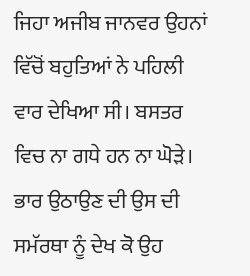ਜਿਹਾ ਅਜੀਬ ਜਾਨਵਰ ਉਹਨਾਂ ਵਿੱਚੋਂ ਬਹੁਤਿਆਂ ਨੇ ਪਹਿਲੀ ਵਾਰ ਦੇਖਿਆ ਸੀ। ਬਸਤਰ ਵਿਚ ਨਾ ਗਧੇ ਹਨ ਨਾ ਘੋੜੇ। ਭਾਰ ਉਠਾਉਣ ਦੀ ਉਸ ਦੀ ਸਮੱਰਥਾ ਨੂੰ ਦੇਖ ਕੋ ਉਹ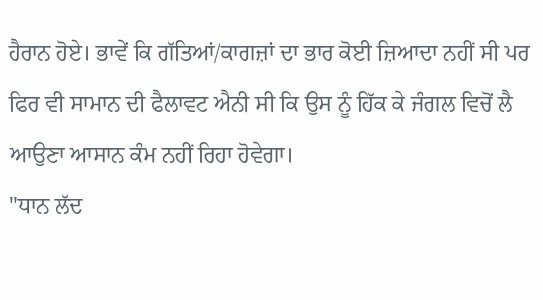ਹੈਰਾਨ ਹੋਏ। ਭਾਵੇਂ ਕਿ ਗੱਤਿਆਂ/ਕਾਗਜ਼ਾਂ ਦਾ ਭਾਰ ਕੋਈ ਜ਼ਿਆਦਾ ਨਹੀਂ ਸੀ ਪਰ ਫਿਰ ਵੀ ਸਾਮਾਨ ਦੀ ਫੈਲਾਵਟ ਐਨੀ ਸੀ ਕਿ ਉਸ ਨੂੰ ਹਿੱਕ ਕੇ ਜੰਗਲ ਵਿਚੋਂ ਲੈ ਆਉਣਾ ਆਸਾਨ ਕੰਮ ਨਹੀਂ ਰਿਹਾ ਹੋਵੇਗਾ।
"ਧਾਨ ਲੱਦ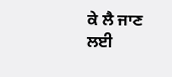ਕੇ ਲੈ ਜਾਣ ਲਈ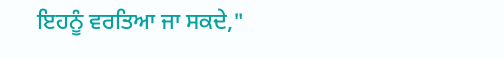ਇਹਨੂੰ ਵਰਤਿਆ ਜਾ ਸਕਦੇ,"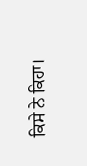ਕਿਸੇ ਨੇ ਕਿਹਾ।